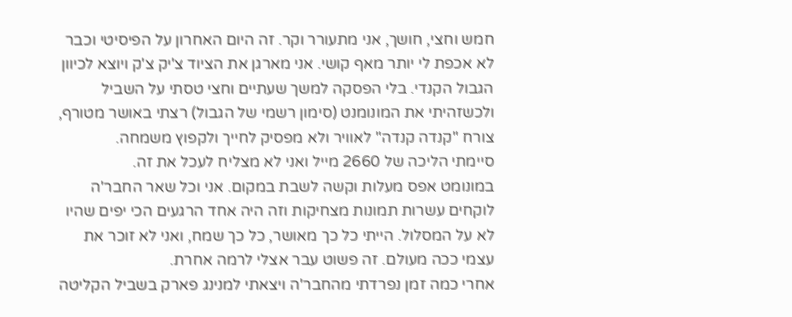חמש וחצי, חושך, אני מתעורר וקר. זה היום האחרון על הפיסיטי וכבר לא אכפת לי יותר מאף קושי. אני מארגן את הציוד צ'יק צ'ק ויוצא לכיוון הגבול הקנדי. בלי הפסקה למשך שעתיים וחצי טסתי על השביל ולכשזהיתי את המונומנט (סימון רשמי של הגבול) רצתי באושר מטורף, צורח "קנדה קנדה" לאוויר ולא מפסיק לחייך ולקפוץ משמחה.
סיימתי הליכה של 2660 מייל ואני לא מצליח לעכל את זה.
במונומט אפס מעלות וקשה לשבת במקום. אני וכל שאר החבר'ה לוקחים עשרות תמונות מצחיקות וזה היה אחד הרגעים הכי יפים שהיו לא על המסלול. הייתי כל כך מאושר, כל כך שמח, ואני לא זוכר את עצמי ככה מעולם. זה פשוט עבר אצלי לרמה אחרת.
אחרי כמה זמן נפרדתי מהחבר'ה ויצאתי למנינג פארק בשביל הקליטה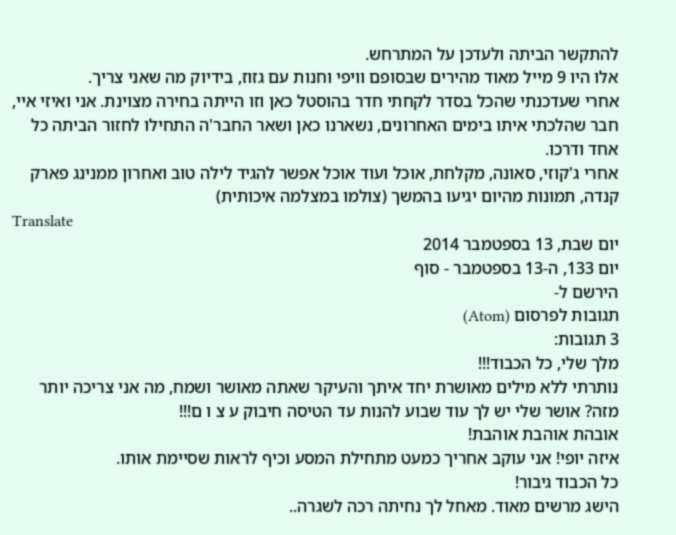להתקשר הביתה ולעדכן על המתרחש.
אלו היו 9 מייל מאוד מהירים שבסופם וויפי וחנות עם גזוז, בידיוק מה שאני צריך.
אחרי שעדכנתי שהכל בסדר לקחתי חדר בהוסטל כאן וזו הייתה בחירה מצוינת. אני ואיזי איי, חבר שהלכתי איתו בימים האחרונים, נשארנו כאן ושאר החבר'ה התחילו לחזור הביתה כל אחד ודרכו.
אחרי ג'קוזי, סאונה, מקלחת, אוכל ועוד אוכל אפשר להגיד לילה טוב ואחרון ממנינג פארק קנדה, תמונות מהיום יגיעו בהמשך (צולמו במצלמה איכותית)
Translate
יום שבת, 13 בספטמבר 2014
יום 133, ה-13 בספטמבר - סוף
הירשם ל-
תגובות לפרסום (Atom)
3 תגובות:
מלך שלי, כל הכבוד!!!
נותרתי ללא מילים מאושרת יחד איתך והעיקר שאתה מאושר ושמח, מה אני צריכה יותר מזה? אושר שלי יש לך עוד שבוע להנות עד הטיסה חיבוק ע צ ו ם!!!
אובהת אוהבת אוהבת!
איזה יופי! אני עוקב אחריך כמעט מתחילת המסע וכיף לראות שסיימת אותו.
כל הכבוד גיבור!
הישג מרשים מאוד. מאחל לך נחיתה רכה לשגרה..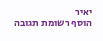יאיר
הוסף רשומת תגובה